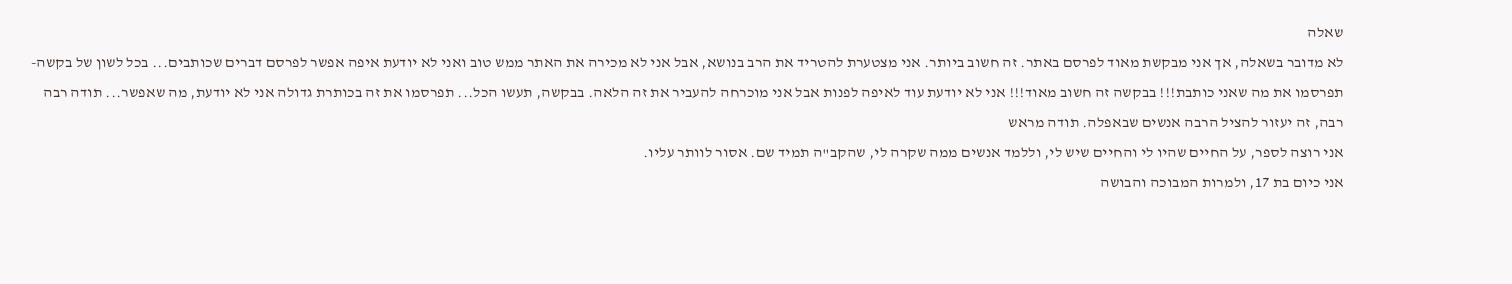שאלה
לא מדובר בשאלה, אך אני מבקשת מאוד לפרסם באתר. זה חשוב ביותר. אני מצטערת להטריד את הרב בנושא, אבל אני לא מכירה את האתר ממש טוב ואני לא יודעת איפה אפשר לפרסם דברים שכותבים... בכל לשון של בקשה- תפרסמו את מה שאני כותבת!!! בבקשה זה חשוב מאוד!!! אני לא יודעת עוד לאיפה לפנות אבל אני מוכרחה להעביר את זה הלאה. בבקשה, תעשו הכל... תפרסמו את זה בכותרת גדולה אני לא יודעת, מה שאפשר... תודה רבה רבה, זה יעזור להציל הרבה אנשים שבאפלה. תודה מראש
אני רוצה לספר, על החיים שהיו לי והחיים שיש לי, וללמד אנשים ממה שקרה לי, שהקב"ה תמיד שם. אסור לוותר עליו.
אני כיום בת 17, ולמרות המבוכה והבושה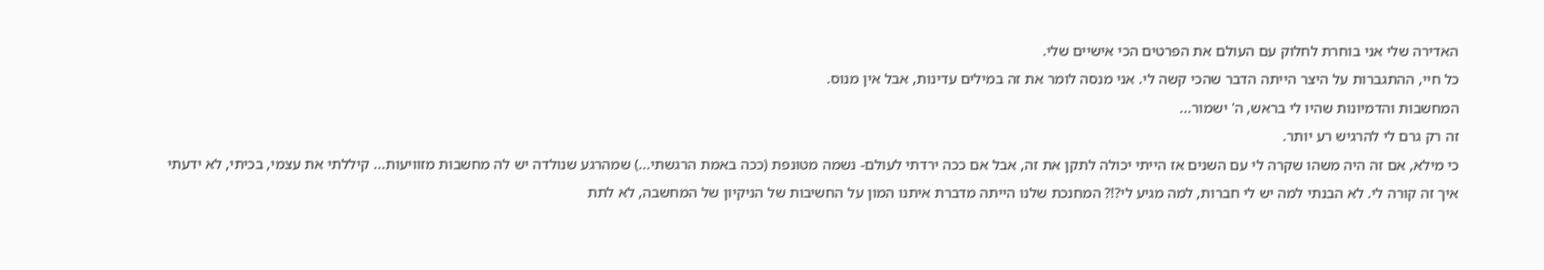האדירה שלי אני בוחרת לחלוק עם העולם את הפרטים הכי אישיים שלי.
כל חיי, ההתגברות על היצר הייתה הדבר שהכי קשה לי. אני מנסה לומר את זה במילים עדינות, אבל אין מנוס.
המחשבות והדמיונות שהיו לי בראש, ה' ישמור...
זה רק גרם לי להרגיש רע יותר.
כי מילא, אם זה היה משהו שקרה לי עם השנים אז הייתי יכולה לתקן את זה, אבל אם ככה ירדתי לעולם- נשמה מטונפת (ככה באמת הרגשתי...) שמהרגע שנולדה יש לה מחשבות מזוויעות... קיללתי את עצמי, בכיתי, לא ידעתי איך זה קורה לי. לא הבנתי למה יש לי חברות, למה מגיע לי?!? המחנכת שלנו הייתה מדברת איתנו המון על החשיבות של הניקיון של המחשבה, לא לתת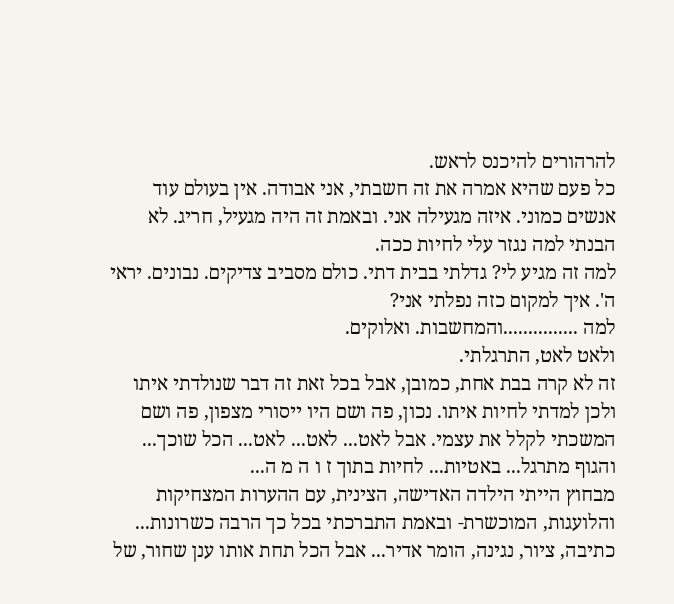להרהורים להיכנס לראש.
כל פעם שהיא אמרה את זה חשבתי, אני אבודה. אין בעולם עוד אנשים כמוני. איזה מגעילה אני. ובאמת זה היה מגעיל, חריג. לא הבנתי למה נגזר עלי לחיות ככה.
למה זה מגיע לי? גדלתי בבית דתי. כולם מסביב צדיקים. נבונים. יראי ה'. איך למקום כזה נפלתי אני?
למה ...............והמחשבות. ואלוקים.
ולאט לאט, התרגלתי.
זה לא קרה בבת אחת, כמובן, אבל בכל זאת זה דבר שנולדתי איתו ולכן למדתי לחיות איתו. נכון, פה ושם היו ייסורי מצפון, פה ושם המשכתי לקלל את עצמי. אבל לאט... לאט... לאט... הכל שוכך... והגוף מתרגל... באטיות... לחיות בתוך ז ו ה מ ה...
מבחוץ הייתי הילדה האדישה, הצינית, עם ההערות המצחיקות והלועגות, המוכשרת- ובאמת התברכתי בכל כך הרבה כשרונות... כתיבה, ציור, נגינה, הומר אדיר... אבל הכל תחת אותו ענן שחור, של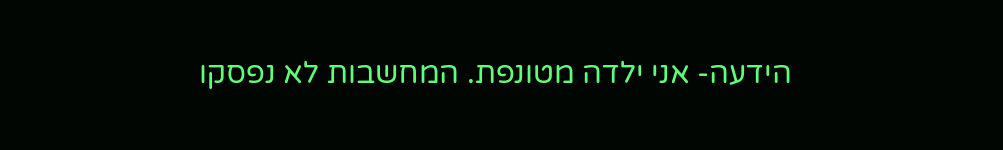הידעה- אני ילדה מטונפת. המחשבות לא נפסקו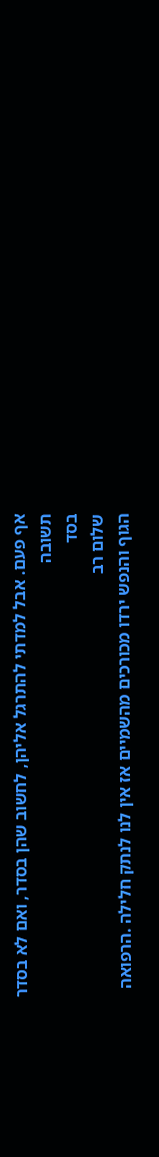אף פעם. אבל למדתי להתרגל אליהן, לחשוב שהן בסדר, ואם לא בסדר
תשובה
בסד
שלום רב
הגוף והנפש ירדו מכורכים מהשמיים אז אין לנו לנתק חלילה .הרפואה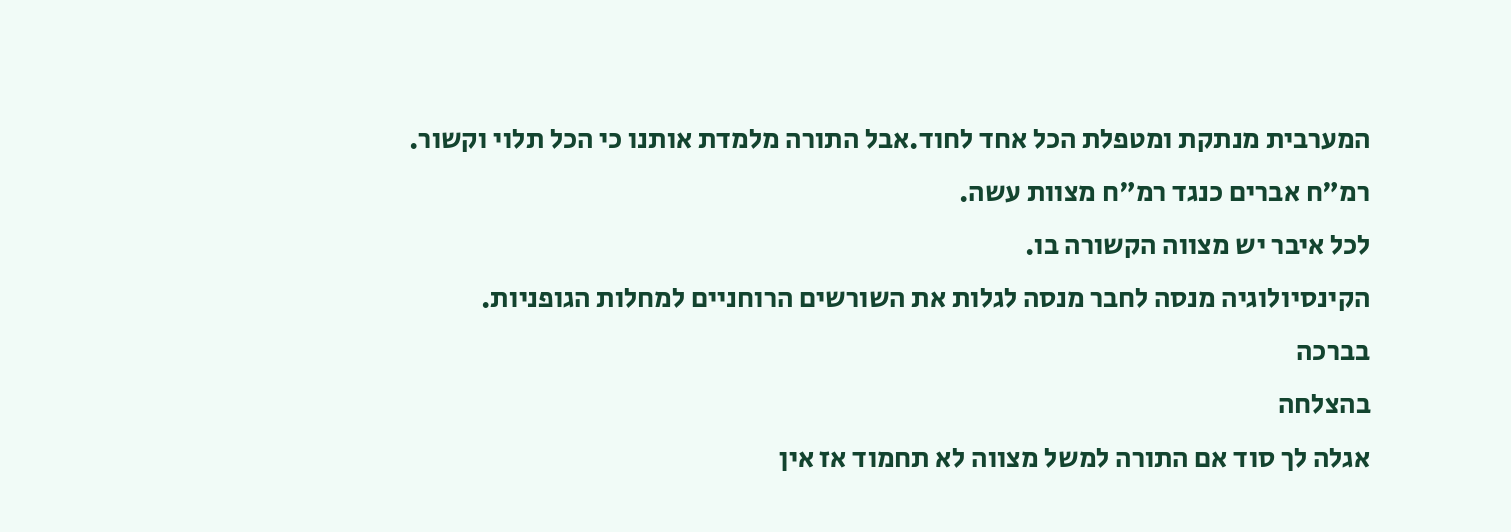המערבית מנתקת ומטפלת הכל אחד לחוד.אבל התורה מלמדת אותנו כי הכל תלוי וקשור.
רמ"ח אברים כנגד רמ"ח מצוות עשה.
לכל איבר יש מצווה הקשורה בו.
הקינסיולוגיה מנסה לחבר מנסה לגלות את השורשים הרוחניים למחלות הגופניות.
בברכה
בהצלחה
אגלה לך סוד אם התורה למשל מצווה לא תחמוד אז אין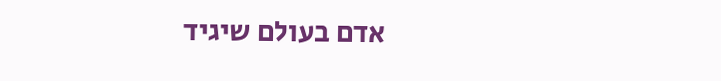אדם בעולם שיגיד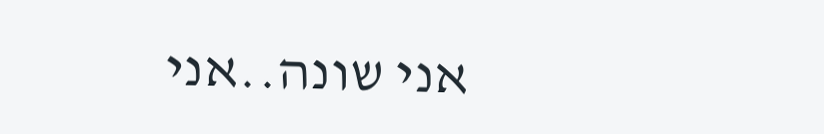אני שונה..אני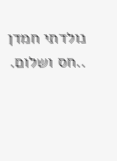נולדתי חמדן ..חס ושלום.